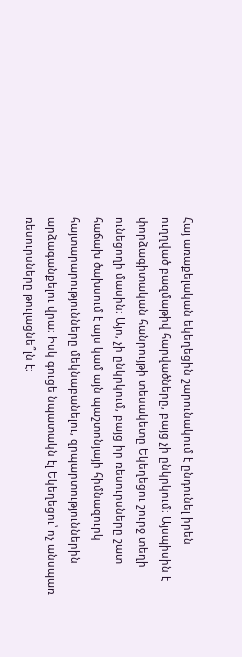Հայ առաքելական եկեղեցին շարունակում է ընդունել իրեն ուղղված բազմաթիվ հարվածները, բայց չի ընկրկում։ Այսպիսին է փորձագիտական հանրույթի տեսակետը Եկեղեցու շուրջ տեղի ունեցողի մասին։ Այո, չի ընկրկում, բայց իր ռեսուրսները շատ հաճախ ծախսում է այս կամ այն պաշտոնյայի հիմնազուրկ հայտարարությունները մեկնաբանելու, զրպարտություններին արձագանքելու վրա։ Իսկ գուցե նպատակն էլ Եկեղեցու՝ ոչ անսպառ ռեսուրսները թուլացնե՞լն է։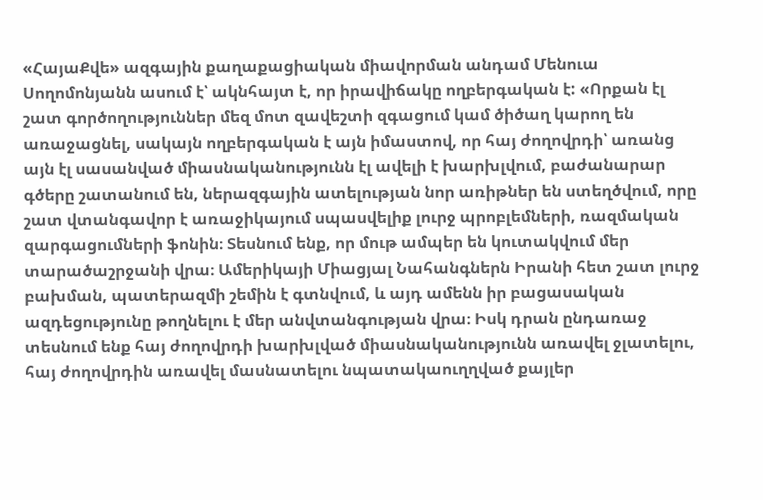«ՀայաՔվե» ազգային քաղաքացիական միավորման անդամ Մենուա Սողոմոնյանն ասում է՝ ակնհայտ է, որ իրավիճակը ողբերգական է: «Որքան էլ շատ գործողություններ մեզ մոտ զավեշտի զգացում կամ ծիծաղ կարող են առաջացնել, սակայն ողբերգական է այն իմաստով, որ հայ ժողովրդի՝ առանց այն էլ սասանված միասնականությունն էլ ավելի է խարխլվում, բաժանարար գծերը շատանում են, ներազգային ատելության նոր առիթներ են ստեղծվում, որը շատ վտանգավոր է առաջիկայում սպասվելիք լուրջ պրոբլեմների, ռազմական զարգացումների ֆոնին։ Տեսնում ենք, որ մութ ամպեր են կուտակվում մեր տարածաշրջանի վրա։ Ամերիկայի Միացյալ Նահանգներն Իրանի հետ շատ լուրջ բախման, պատերազմի շեմին է գտնվում, և այդ ամենն իր բացասական ազդեցությունը թողնելու է մեր անվտանգության վրա։ Իսկ դրան ընդառաջ տեսնում ենք հայ ժողովրդի խարխլված միասնականությունն առավել ջլատելու, հայ ժողովրդին առավել մասնատելու նպատակաուղղված քայլեր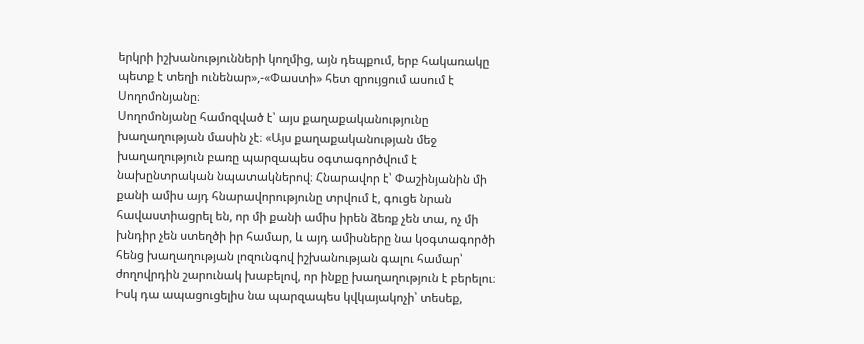երկրի իշխանությունների կողմից, այն դեպքում, երբ հակառակը պետք է տեղի ունենար»,-«Փաստի» հետ զրույցում ասում է Սողոմոնյանը։
Սողոմոնյանը համոզված է՝ այս քաղաքականությունը խաղաղության մասին չէ։ «Այս քաղաքականության մեջ խաղաղություն բառը պարզապես օգտագործվում է նախընտրական նպատակներով։ Հնարավոր է՝ Փաշինյանին մի քանի ամիս այդ հնարավորությունը տրվում է, գուցե նրան հավաստիացրել են, որ մի քանի ամիս իրեն ձեռք չեն տա, ոչ մի խնդիր չեն ստեղծի իր համար, և այդ ամիսները նա կօգտագործի հենց խաղաղության լոզունգով իշխանության գալու համար՝ ժողովրդին շարունակ խաբելով, որ ինքը խաղաղություն է բերելու։ Իսկ դա ապացուցելիս նա պարզապես կվկայակոչի՝ տեսեք,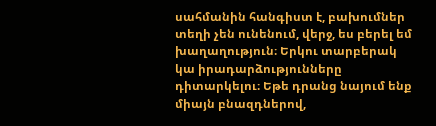սահմանին հանգիստ է, բախումներ տեղի չեն ունենում, վերջ, ես բերել եմ խաղաղություն։ Երկու տարբերակ կա իրադարձությունները դիտարկելու։ Եթե դրանց նայում ենք միայն բնազդներով,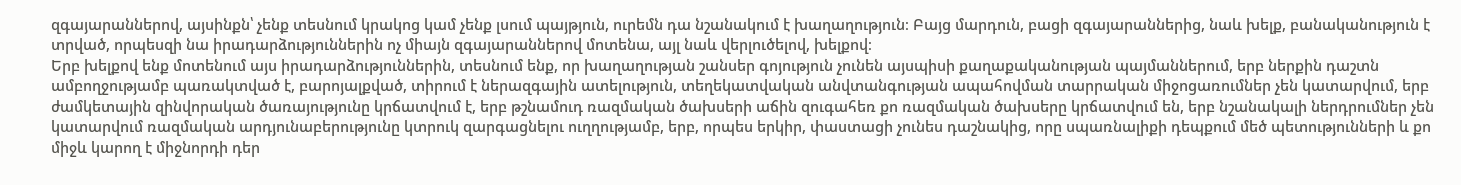զգայարաններով, այսինքն՝ չենք տեսնում կրակոց կամ չենք լսում պայթյուն, ուրեմն դա նշանակում է խաղաղություն։ Բայց մարդուն, բացի զգայարաններից, նաև խելք, բանականություն է տրված, որպեսզի նա իրադարձություններին ոչ միայն զգայարաններով մոտենա, այլ նաև վերլուծելով, խելքով։
Երբ խելքով ենք մոտենում այս իրադարձություններին, տեսնում ենք, որ խաղաղության շանսեր գոյություն չունեն այսպիսի քաղաքականության պայմաններում, երբ ներքին դաշտն ամբողջությամբ պառակտված է, բարոյալքված, տիրում է ներազգային ատելություն, տեղեկատվական անվտանգության ապահովման տարրական միջոցառումներ չեն կատարվում, երբ ժամկետային զինվորական ծառայությունը կրճատվում է, երբ թշնամուդ ռազմական ծախսերի աճին զուգահեռ քո ռազմական ծախսերը կրճատվում են, երբ նշանակալի ներդրումներ չեն կատարվում ռազմական արդյունաբերությունը կտրուկ զարգացնելու ուղղությամբ, երբ, որպես երկիր, փաստացի չունես դաշնակից, որը սպառնալիքի դեպքում մեծ պետությունների և քո միջև կարող է միջնորդի դեր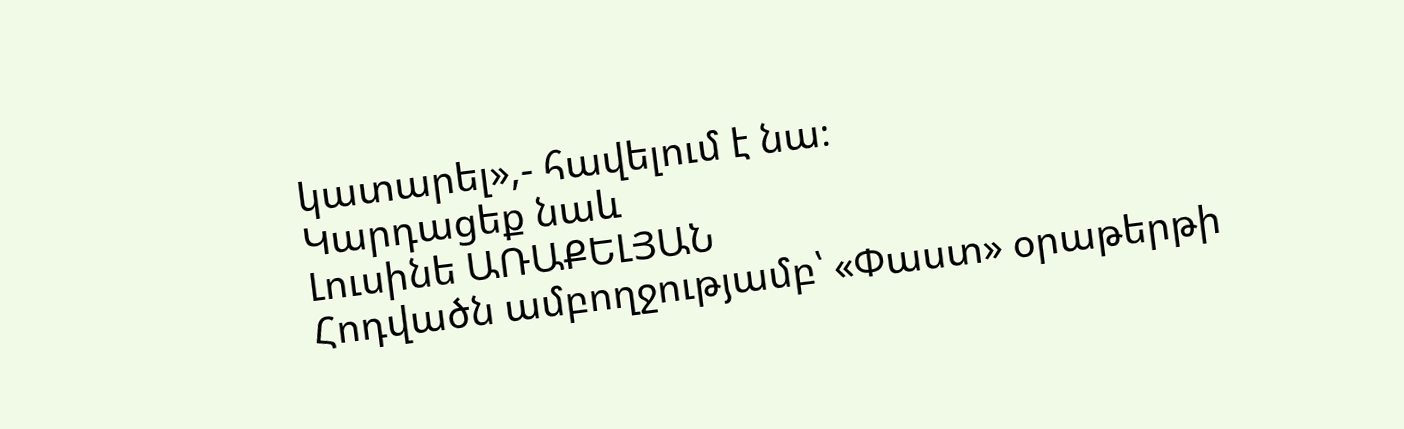կատարել»,- հավելում է նա։
Կարդացեք նաև
Լուսինե ԱՌԱՔԵԼՅԱՆ
Հոդվածն ամբողջությամբ՝ «Փաստ» օրաթերթի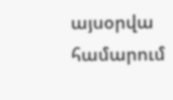այսօրվա համարում